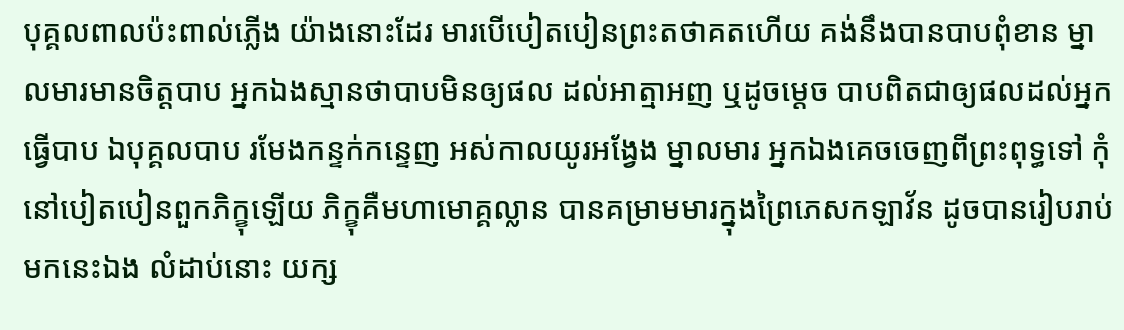បុគ្គលពាលប៉ះពាល់ភ្លើង យ៉ាងនោះដែរ មារបើបៀតបៀនព្រះតថាគតហើយ គង់នឹងបានបាបពុំខាន ម្នាលមារមានចិត្តបាប អ្នកឯងស្មានថាបាបមិនឲ្យផល ដល់អាត្មាអញ ឬដូចម្តេច បាបពិតជាឲ្យផលដល់អ្នកធ្វើបាប ឯបុគ្គលបាប រមែងកន្ទក់កន្ទេញ អស់កាលយូរអង្វែង ម្នាលមារ អ្នកឯងគេចចេញពីព្រះពុទ្ធទៅ កុំនៅបៀតបៀនពួកភិក្ខុឡើយ ភិក្ខុគឺមហាមោគ្គល្លាន បានគម្រាមមារក្នុងព្រៃភេសកឡាវ័ន ដូចបានរៀបរាប់មកនេះឯង លំដាប់នោះ យក្ស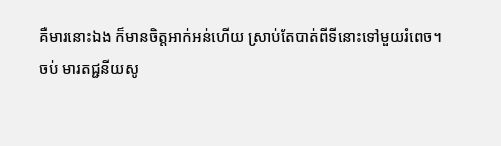គឺមារនោះឯង ក៏មានចិត្តអាក់អន់ហើយ ស្រាប់តែបាត់ពីទីនោះទៅមួយរំពេច។
ចប់ មារតជ្ជនីយសូ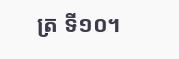ត្រ ទី១០។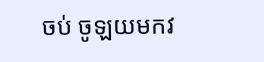ចប់ ចូឡយមកវ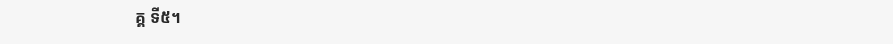គ្គ ទី៥។